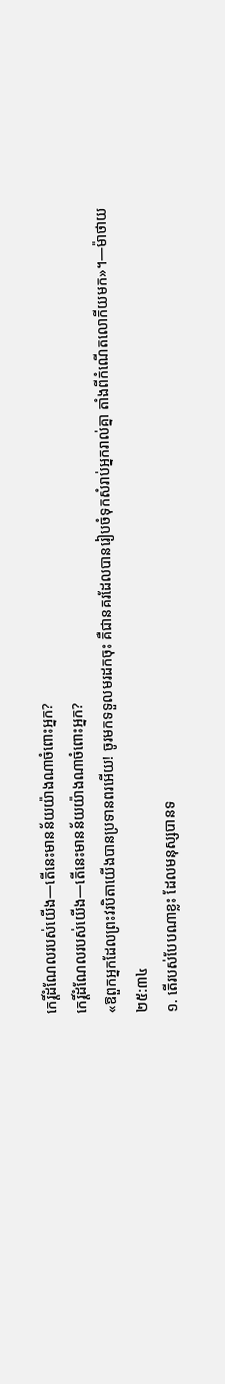កេរ្ដិ៍ដំណែលរបស់យើង—តើនេះមានន័យយ៉ាងណាចំពោះអ្នក?
កេរ្ដិ៍ដំណែលរបស់យើង—តើនេះមានន័យយ៉ាងណាចំពោះអ្នក?
«ឱពួកអ្នកដែលព្រះវរបិតាយើងបានប្រទានពរអើយ! ចូរមកទទួលមរដកចុះ គឺជានគរដែលបានរៀបចំទុកសំរាប់អ្នករាល់គ្នា តាំងពីកំណើតលោកីយមក»។—ម៉ាថាយ ២៥:៣៤
១. តើរបស់បែបណាខ្លះ ដែលមនុស្សបានទ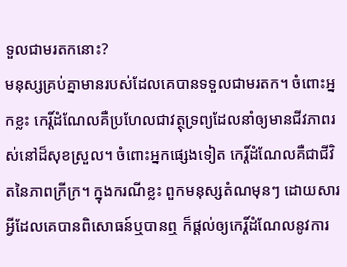ទួលជាមរតកនោះ?
មនុស្សគ្រប់គ្នាមានរបស់ដែលគេបានទទួលជាមរតក។ ចំពោះអ្នកខ្លះ កេរ្ដិ៍ដំណែលគឺប្រហែលជាវត្ថុទ្រព្យដែលនាំឲ្យមានជីវភាពរស់នៅដ៏សុខស្រួល។ ចំពោះអ្នកផ្សេងទៀត កេរ្ដិ៍ដំណែលគឺជាជីវិតនៃភាពក្រីក្រ។ ក្នុងករណីខ្លះ ពួកមនុស្សតំណមុនៗ ដោយសារអ្វីដែលគេបានពិសោធន៍ឬបានឮ ក៏ផ្ដល់ឲ្យកេរ្ដិ៍ដំណែលនូវការ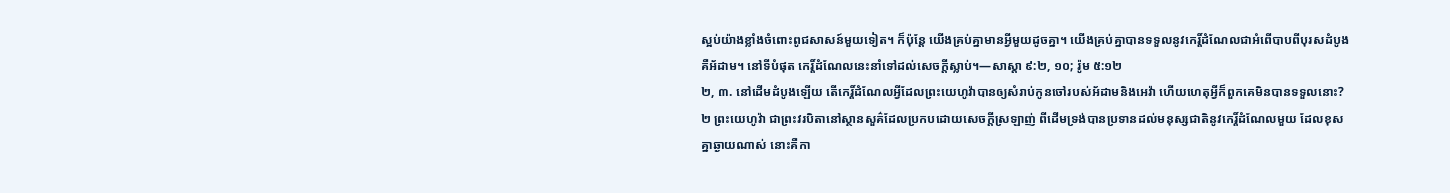ស្អប់យ៉ាងខ្លាំងចំពោះពូជសាសន៍មួយទៀត។ ក៏ប៉ុន្តែ យើងគ្រប់គ្នាមានអ្វីមួយដូចគ្នា។ យើងគ្រប់គ្នាបានទទួលនូវកេរ្ដិ៍ដំណែលជាអំពើបាបពីបុរសដំបូង គឺអ័ដាម។ នៅទីបំផុត កេរ្ដិ៍ដំណែលនេះនាំទៅដល់សេចក្ដីស្លាប់។—សាស្ដា ៩:២, ១០; រ៉ូម ៥:១២
២, ៣. នៅដើមដំបូងឡើយ តើកេរ្ដិ៍ដំណែលអ្វីដែលព្រះយេហូវ៉ាបានឲ្យសំរាប់កូនចៅរបស់អ័ដាមនិងអេវ៉ា ហើយហេតុអ្វីក៏ពួកគេមិនបានទទួលនោះ?
២ ព្រះយេហូវ៉ា ជាព្រះវរបិតានៅស្ថានសួគ៌ដែលប្រកបដោយសេចក្ដីស្រឡាញ់ ពីដើមទ្រង់បានប្រទានដល់មនុស្សជាតិនូវកេរ្ដិ៍ដំណែលមួយ ដែលខុសគ្នាឆ្ងាយណាស់ នោះគឺកា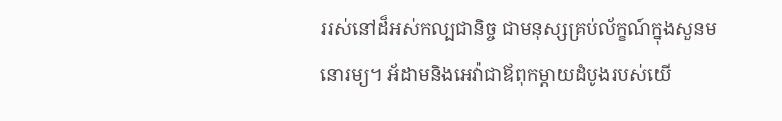ររស់នៅដ៏អស់កល្បជានិច្ច ជាមនុស្សគ្រប់ល័ក្ខណ៍ក្នុងសួនមនោរម្យ។ អ័ដាមនិងអេវ៉ាជាឪពុកម្ដាយដំបូងរបស់យើ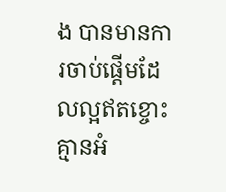ង បានមានការចាប់ផ្ដើមដែលល្អឥតខ្ចោះ គ្មានអំ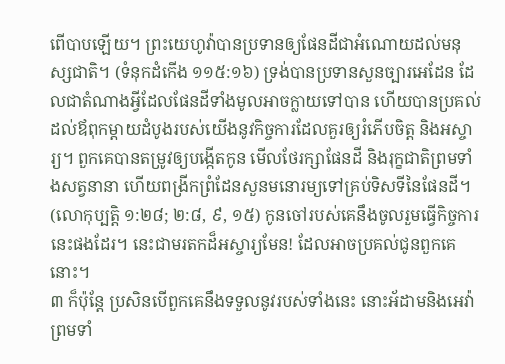ពើបាបឡើយ។ ព្រះយេហូវ៉ាបានប្រទានឲ្យផែនដីជាអំណោយដល់មនុស្សជាតិ។ (ទំនុកដំកើង ១១៥:១៦) ទ្រង់បានប្រទានសួនច្បារអេដែន ដែលជាតំណាងអ្វីដែលផែនដីទាំងមូលអាចក្លាយទៅបាន ហើយបានប្រគល់ដល់ឪពុកម្ដាយដំបូងរបស់យើងនូវកិច្ចការដែលគួរឲ្យរំភើបចិត្ត និងអស្ចារ្យ។ ពួកគេបានតម្រូវឲ្យបង្កើតកូន មើលថែរក្សាផែនដី និងរុក្ខជាតិព្រមទាំងសត្វនានា ហើយពង្រីកព្រំដែនសួនមនោរម្យទៅគ្រប់ទិសទីនៃផែនដី។ (លោកុប្បត្តិ ១:២៨; ២:៨, ៩, ១៥) កូនចៅរបស់គេនឹងចូលរួមធ្វើកិច្ចការនេះផងដែរ។ នេះជាមរតកដ៏អស្ចារ្យមែន! ដែលអាចប្រគល់ជូនពួកគេនោះ។
៣ ក៏ប៉ុន្តែ ប្រសិនបើពួកគេនឹងទទួលនូវរបស់ទាំងនេះ នោះអ័ដាមនិងអេវ៉ា ព្រមទាំ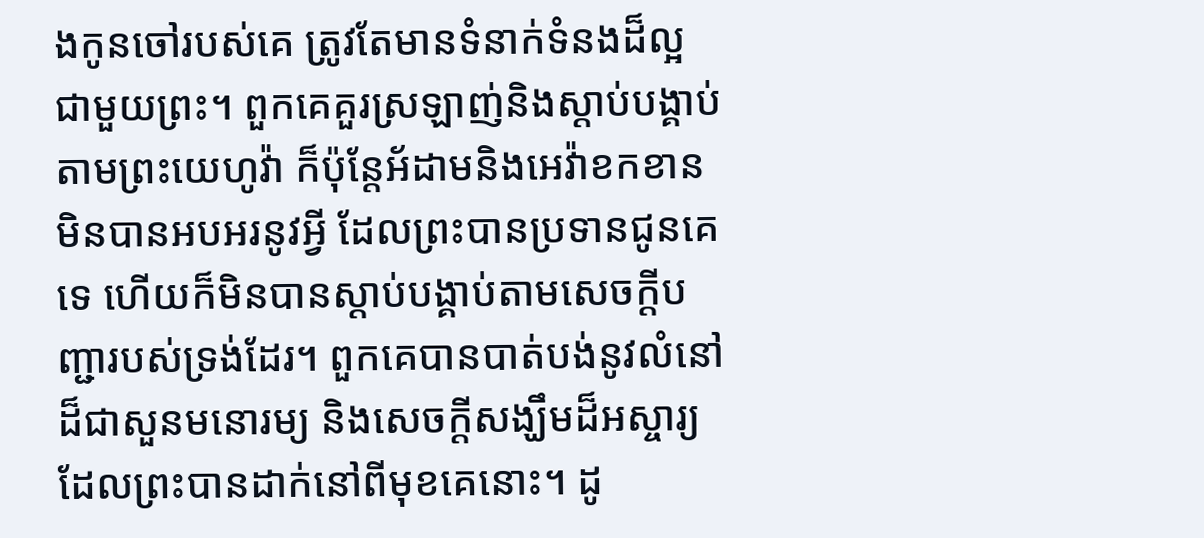ងកូនចៅរបស់គេ ត្រូវតែមានទំនាក់ទំនងដ៏ល្អជាមួយព្រះ។ ពួកគេគួរស្រឡាញ់និងស្ដាប់បង្គាប់តាមព្រះយេហូវ៉ា ក៏ប៉ុន្តែអ័ដាមនិងអេវ៉ាខកខានមិនបានអបអរនូវអ្វី ដែលព្រះបានប្រទានជូនគេទេ ហើយក៏មិនបានស្ដាប់បង្គាប់តាមសេចក្ដីបញ្ជារបស់ទ្រង់ដែរ។ ពួកគេបានបាត់បង់នូវលំនៅដ៏ជាសួនមនោរម្យ និងសេចក្ដីសង្ឃឹមដ៏អស្ចារ្យ ដែលព្រះបានដាក់នៅពីមុខគេនោះ។ ដូ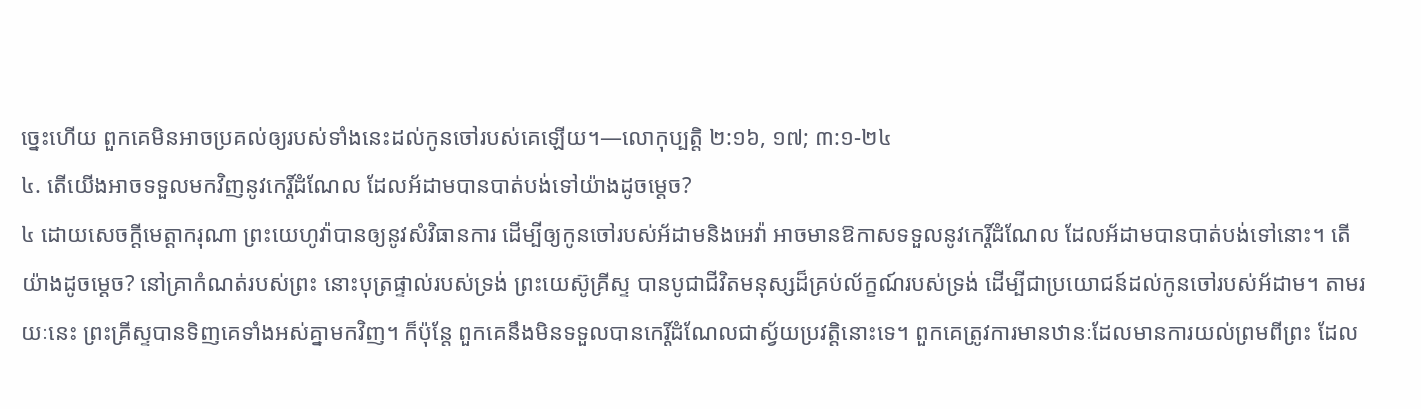ច្នេះហើយ ពួកគេមិនអាចប្រគល់ឲ្យរបស់ទាំងនេះដល់កូនចៅរបស់គេឡើយ។—លោកុប្បត្តិ ២:១៦, ១៧; ៣:១-២៤
៤. តើយើងអាចទទួលមកវិញនូវកេរ្ដិ៍ដំណែល ដែលអ័ដាមបានបាត់បង់ទៅយ៉ាងដូចម្ដេច?
៤ ដោយសេចក្ដីមេត្ដាករុណា ព្រះយេហូវ៉ាបានឲ្យនូវសំវិធានការ ដើម្បីឲ្យកូនចៅរបស់អ័ដាមនិងអេវ៉ា អាចមានឱកាសទទួលនូវកេរ្ដិ៍ដំណែល ដែលអ័ដាមបានបាត់បង់ទៅនោះ។ តើយ៉ាងដូចម្ដេច? នៅគ្រាកំណត់របស់ព្រះ នោះបុត្រផ្ទាល់របស់ទ្រង់ ព្រះយេស៊ូគ្រីស្ទ បានបូជាជីវិតមនុស្សដ៏គ្រប់ល័ក្ខណ៍របស់ទ្រង់ ដើម្បីជាប្រយោជន៍ដល់កូនចៅរបស់អ័ដាម។ តាមរយៈនេះ ព្រះគ្រីស្ទបានទិញគេទាំងអស់គ្នាមកវិញ។ ក៏ប៉ុន្តែ ពួកគេនឹងមិនទទួលបានកេរ្ដិ៍ដំណែលជាស្វ័យប្រវត្ដិនោះទេ។ ពួកគេត្រូវការមានឋានៈដែលមានការយល់ព្រមពីព្រះ ដែល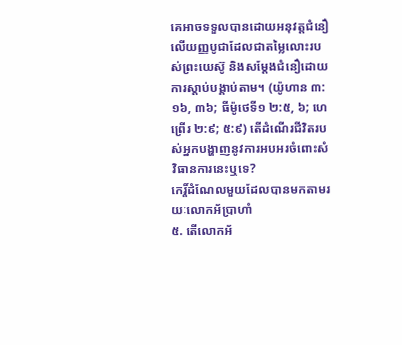គេអាចទទួលបានដោយអនុវត្តជំនឿលើយញ្ញបូជាដែលជាតម្លៃលោះរបស់ព្រះយេស៊ូ និងសម្ដែងជំនឿដោយការស្ដាប់បង្គាប់តាម។ (យ៉ូហាន ៣:១៦, ៣៦; ធីម៉ូថេទី១ ២:៥, ៦; ហេព្រើរ ២:៩; ៥:៩) តើដំណើរជីវិតរបស់អ្នកបង្ហាញនូវការអបអរចំពោះសំវិធានការនេះឬទេ?
កេរ្ដិ៍ដំណែលមួយដែលបានមកតាមរយៈលោកអ័ប្រាហាំ
៥. តើលោកអ័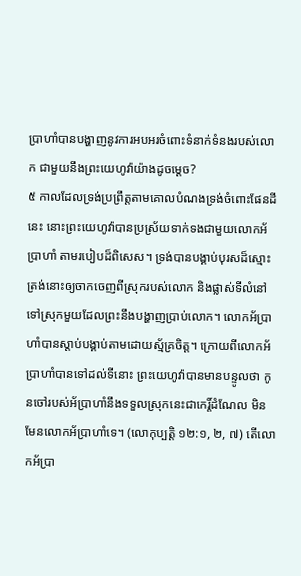ប្រាហាំបានបង្ហាញនូវការអបអរចំពោះទំនាក់ទំនងរបស់លោក ជាមួយនឹងព្រះយេហូវ៉ាយ៉ាងដូចម្ដេច?
៥ កាលដែលទ្រង់ប្រព្រឹត្តតាមគោលបំណងទ្រង់ចំពោះផែនដីនេះ នោះព្រះយេហូវ៉ាបានប្រស្រ័យទាក់ទងជាមួយលោកអ័ប្រាហាំ តាមរបៀបដ៏ពិសេស។ ទ្រង់បានបង្គាប់បុរសដ៏ស្មោះត្រង់នោះឲ្យចាកចេញពីស្រុករបស់លោក និងផ្លាស់ទីលំនៅទៅស្រុកមួយដែលព្រះនឹងបង្ហាញប្រាប់លោក។ លោកអ័ប្រាហាំបានស្ដាប់បង្គាប់តាមដោយស្ម័គ្រចិត្ត។ ក្រោយពីលោកអ័ប្រាហាំបានទៅដល់ទីនោះ ព្រះយេហូវ៉ាបានមានបន្ទូលថា កូនចៅរបស់អ័ប្រាហាំនឹងទទួលស្រុកនេះជាកេរ្ដិ៍ដំណែល មិនមែនលោកអ័ប្រាហាំទេ។ (លោកុប្បត្តិ ១២:១, ២, ៧) តើលោកអ័ប្រា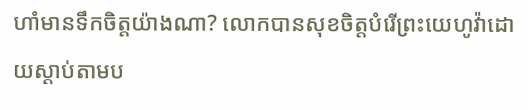ហាំមានទឹកចិត្តយ៉ាងណា? លោកបានសុខចិត្តបំរើព្រះយេហូវ៉ាដោយស្ដាប់តាមប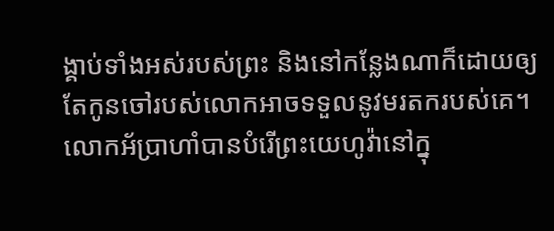ង្គាប់ទាំងអស់របស់ព្រះ និងនៅកន្លែងណាក៏ដោយឲ្យតែកូនចៅរបស់លោកអាចទទួលនូវមរតករបស់គេ។ លោកអ័ប្រាហាំបានបំរើព្រះយេហូវ៉ានៅក្នុ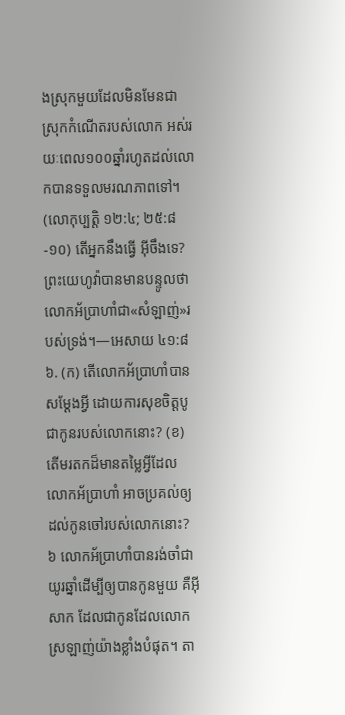ងស្រុកមួយដែលមិនមែនជាស្រុកកំណើតរបស់លោក អស់រយៈពេល១០០ឆ្នាំរហូតដល់លោកបានទទួលមរណភាពទៅ។ (លោកុប្បត្តិ ១២:៤; ២៥:៨-១០) តើអ្នកនឹងធ្វើ អ៊ីចឹងទេ? ព្រះយេហូវ៉ាបានមានបន្ទូលថា លោកអ័ប្រាហាំជា«សំឡាញ់»របស់ទ្រង់។—អេសាយ ៤១:៨
៦. (ក) តើលោកអ័ប្រាហាំបានសម្ដែងអ្វី ដោយការសុខចិត្តបូជាកូនរបស់លោកនោះ? (ខ) តើមរតកដ៏មានតម្លៃអ្វីដែលលោកអ័ប្រាហាំ អាចប្រគល់ឲ្យដល់កូនចៅរបស់លោកនោះ?
៦ លោកអ័ប្រាហាំបានរង់ចាំជាយូរឆ្នាំដើម្បីឲ្យបានកូនមួយ គឺអ៊ីសាក ដែលជាកូនដែលលោកស្រឡាញ់យ៉ាងខ្លាំងបំផុត។ តា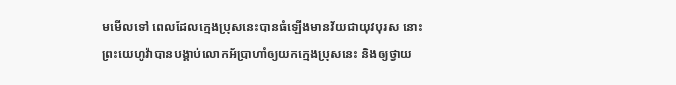មមើលទៅ ពេលដែលក្មេងប្រុសនេះបានធំឡើងមានវ័យជាយុវបុរស នោះព្រះយេហូវ៉ាបានបង្គាប់លោកអ័ប្រាហាំឲ្យយកក្មេងប្រុសនេះ និងឲ្យថ្វាយ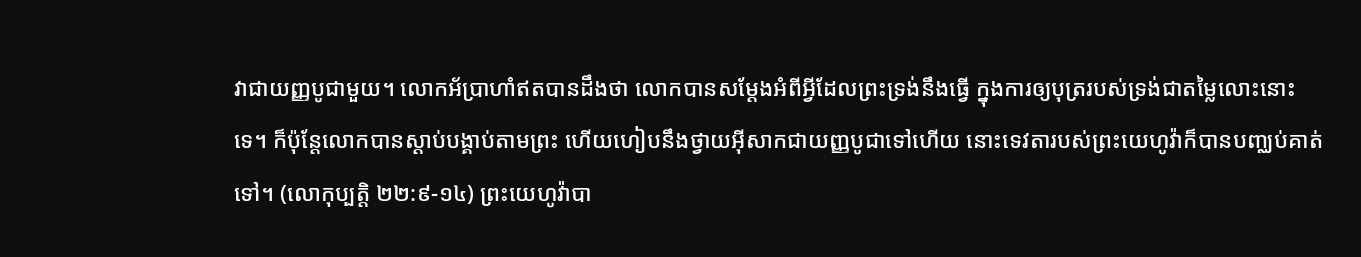វាជាយញ្ញបូជាមួយ។ លោកអ័ប្រាហាំឥតបានដឹងថា លោកបានសម្ដែងអំពីអ្វីដែលព្រះទ្រង់នឹងធ្វើ ក្នុងការឲ្យបុត្ររបស់ទ្រង់ជាតម្លៃលោះនោះទេ។ ក៏ប៉ុន្តែលោកបានស្ដាប់បង្គាប់តាមព្រះ ហើយហៀបនឹងថ្វាយអ៊ីសាកជាយញ្ញបូជាទៅហើយ នោះទេវតារបស់ព្រះយេហូវ៉ាក៏បានបញ្ឈប់គាត់ទៅ។ (លោកុប្បត្តិ ២២:៩-១៤) ព្រះយេហូវ៉ាបា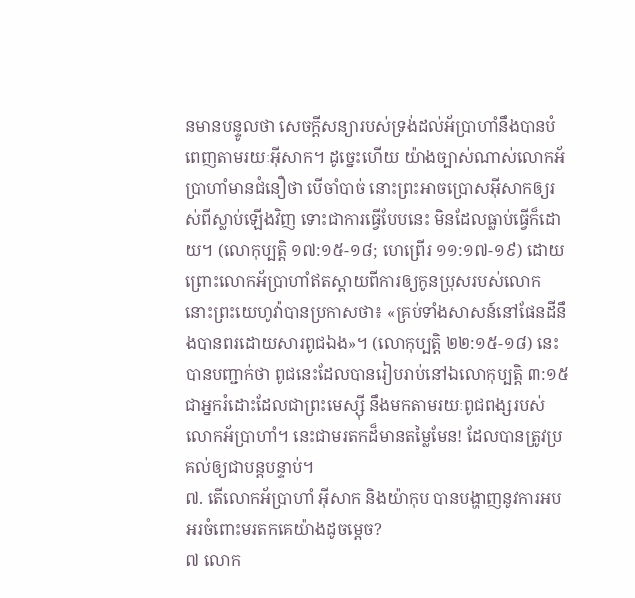នមានបន្ទូលថា សេចក្ដីសន្យារបស់ទ្រង់ដល់អ័ប្រាហាំនឹងបានបំពេញតាមរយៈអ៊ីសាក។ ដូច្នេះហើយ យ៉ាងច្បាស់ណាស់លោកអ័ប្រាហាំមានជំនឿថា បើចាំបាច់ នោះព្រះអាចប្រោសអ៊ីសាកឲ្យរស់ពីស្លាប់ឡើងវិញ ទោះជាការធ្វើបែបនេះ មិនដែលធ្លាប់ធ្វើក៏ដោយ។ (លោកុប្បត្តិ ១៧:១៥-១៨; ហេព្រើរ ១១:១៧-១៩) ដោយព្រោះលោកអ័ប្រាហាំឥតស្ដាយពីការឲ្យកូនប្រុសរបស់លោក នោះព្រះយេហូវ៉ាបានប្រកាសថា៖ «គ្រប់ទាំងសាសន៍នៅផែនដីនឹងបានពរដោយសារពូជឯង»។ (លោកុប្បត្តិ ២២:១៥-១៨) នេះបានបញ្ជាក់ថា ពូជនេះដែលបានរៀបរាប់នៅឯលោកុប្បត្តិ ៣:១៥ ជាអ្នករំដោះដែលជាព្រះមេស្ស៊ី នឹងមកតាមរយៈពូជពង្សរបស់លោកអ័ប្រាហាំ។ នេះជាមរតកដ៏មានតម្លៃមែន! ដែលបានត្រូវប្រគល់ឲ្យជាបន្តបន្ទាប់។
៧. តើលោកអ័ប្រាហាំ អ៊ីសាក និងយ៉ាកុប បានបង្ហាញនូវការអបអរចំពោះមរតកគេយ៉ាងដូចម្ដេច?
៧ លោក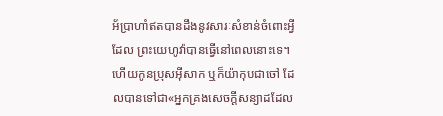អ័ប្រាហាំឥតបានដឹងនូវសារៈសំខាន់ចំពោះអ្វីដែល ព្រះយេហូវ៉ាបានធ្វើនៅពេលនោះទេ។ ហើយកូនប្រុសអ៊ីសាក ឬក៏យ៉ាកុបជាចៅ ដែលបានទៅជា«អ្នកគ្រងសេចក្ដីសន្យាដដែល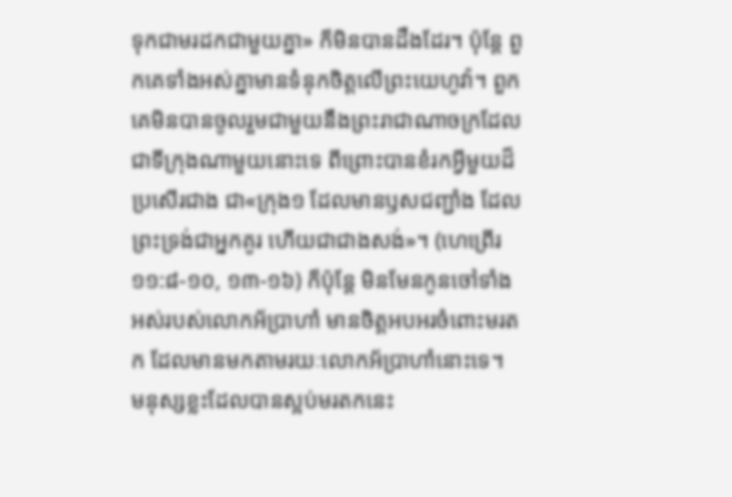ទុកជាមរដកជាមួយគ្នា» ក៏មិនបានដឹងដែរ។ ប៉ុន្តែ ពួកគេទាំងអស់គ្នាមានទំនុកចិត្តលើព្រះយេហូវ៉ា។ ពួកគេមិនបានចូលរួមជាមួយនឹងព្រះរាជាណាចក្រដែលជាទីក្រុងណាមួយនោះទេ ពីព្រោះបានខំរកអ្វីមួយដ៏ប្រសើរជាង ជា«ក្រុង១ ដែលមានឫសជញ្ជាំង ដែលព្រះទ្រង់ជាអ្នកគូរ ហើយជាជាងសង់»។ (ហេព្រើរ ១១:៨-១០, ១៣-១៦) ក៏ប៉ុន្តែ មិនមែនកូនចៅទាំងអស់របស់លោកអ័ប្រាហាំ មានចិត្តអបអរចំពោះមរតក ដែលមានមកតាមរយៈលោកអ័ប្រាហាំនោះទេ។
មនុស្សខ្លះដែលបានស្អប់មរតកនេះ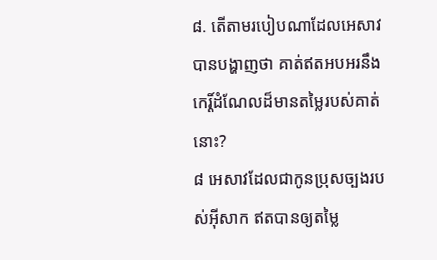៨. តើតាមរបៀបណាដែលអេសាវបានបង្ហាញថា គាត់ឥតអបអរនឹងកេរ្ដិ៍ដំណែលដ៏មានតម្លៃរបស់គាត់នោះ?
៨ អេសាវដែលជាកូនប្រុសច្បងរបស់អ៊ីសាក ឥតបានឲ្យតម្លៃ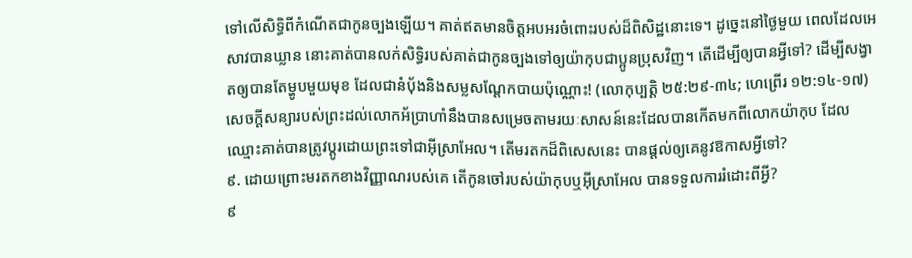ទៅលើសិទ្ធិពីកំណើតជាកូនច្បងឡើយ។ គាត់ឥតមានចិត្តអបអរចំពោះរបស់ដ៏ពិសិដ្ឋនោះទេ។ ដូច្នេះនៅថ្ងៃមួយ ពេលដែលអេសាវបានឃ្លាន នោះគាត់បានលក់សិទ្ធិរបស់គាត់ជាកូនច្បងទៅឲ្យយ៉ាកុបជាប្អូនប្រុសវិញ។ តើដើម្បីឲ្យបានអ្វីទៅ? ដើម្បីសង្វាតឲ្យបានតែម្ហូបមួយមុខ ដែលជានំប៉័ងនិងសម្លសណ្ដែកបាយប៉ុណ្ណោះ! (លោកុប្បត្តិ ២៥:២៩-៣៤; ហេព្រើរ ១២:១៤-១៧) សេចក្ដីសន្យារបស់ព្រះដល់លោកអ័ប្រាហាំនឹងបានសម្រេចតាមរយៈសាសន៍នេះដែលបានកើតមកពីលោកយ៉ាកុប ដែលឈ្មោះគាត់បានត្រូវប្ដូរដោយព្រះទៅជាអ៊ីស្រាអែល។ តើមរតកដ៏ពិសេសនេះ បានផ្ដល់ឲ្យគេនូវឱកាសអ្វីទៅ?
៩. ដោយព្រោះមរតកខាងវិញ្ញាណរបស់គេ តើកូនចៅរបស់យ៉ាកុបឬអ៊ីស្រាអែល បានទទួលការរំដោះពីអ្វី?
៩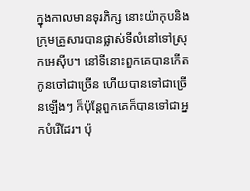ក្នុងកាលមានទុរភិក្ស នោះយ៉ាកុបនិងក្រុមគ្រួសារបានផ្លាស់ទីលំនៅទៅស្រុកអេស៊ីប។ នៅទីនោះពួកគេបានកើតកូនចៅជាច្រើន ហើយបានទៅជាច្រើនឡើងៗ ក៏ប៉ុន្តែពួកគេក៏បានទៅជាអ្នកបំរើដែរ។ ប៉ុ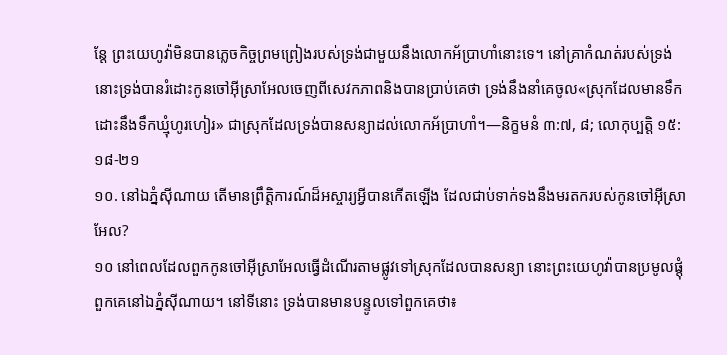ន្តែ ព្រះយេហូវ៉ាមិនបានភ្លេចកិច្ចព្រមព្រៀងរបស់ទ្រង់ជាមួយនឹងលោកអ័ប្រាហាំនោះទេ។ នៅគ្រាកំណត់របស់ទ្រង់ នោះទ្រង់បានរំដោះកូនចៅអ៊ីស្រាអែលចេញពីសេវកភាពនិងបានប្រាប់គេថា ទ្រង់នឹងនាំគេចូល«ស្រុកដែលមានទឹកដោះនឹងទឹកឃ្មុំហូរហៀរ» ជាស្រុកដែលទ្រង់បានសន្យាដល់លោកអ័ប្រាហាំ។—និក្ខមនំ ៣:៧, ៨; លោកុប្បត្តិ ១៥:១៨-២១
១០. នៅឯភ្នំស៊ីណាយ តើមានព្រឹត្ដិការណ៍ដ៏អស្ចារ្យអ្វីបានកើតឡើង ដែលជាប់ទាក់ទងនឹងមរតករបស់កូនចៅអ៊ីស្រាអែល?
១០ នៅពេលដែលពួកកូនចៅអ៊ីស្រាអែលធ្វើដំណើរតាមផ្លូវទៅស្រុកដែលបានសន្យា នោះព្រះយេហូវ៉ាបានប្រមូលផ្ដុំពួកគេនៅឯភ្នំស៊ីណាយ។ នៅទីនោះ ទ្រង់បានមានបន្ទូលទៅពួកគេថា៖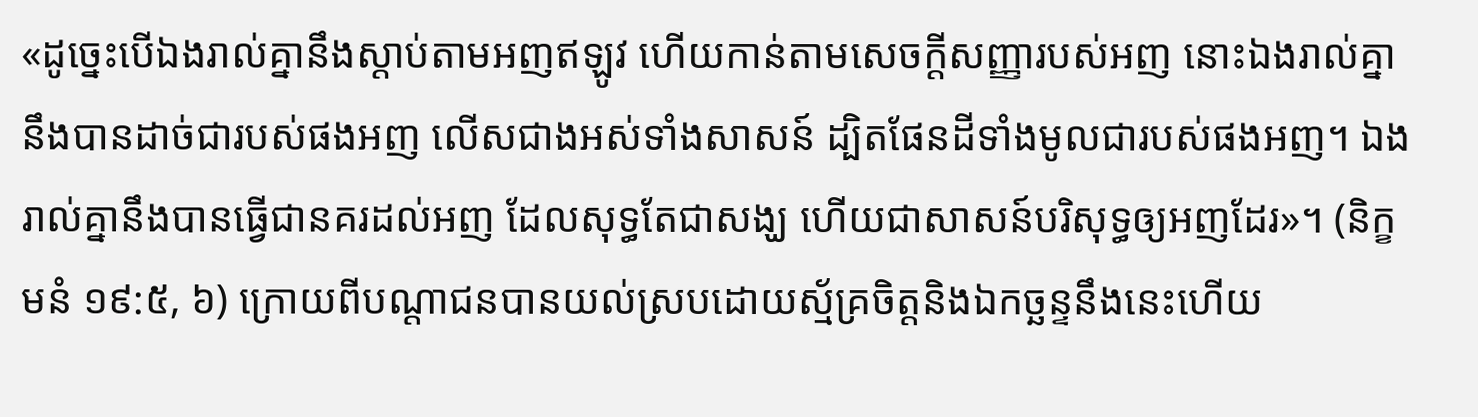«ដូច្នេះបើឯងរាល់គ្នានឹងស្ដាប់តាមអញឥឡូវ ហើយកាន់តាមសេចក្ដីសញ្ញារបស់អញ នោះឯងរាល់គ្នានឹងបានដាច់ជារបស់ផងអញ លើសជាងអស់ទាំងសាសន៍ ដ្បិតផែនដីទាំងមូលជារបស់ផងអញ។ ឯងរាល់គ្នានឹងបានធ្វើជានគរដល់អញ ដែលសុទ្ធតែជាសង្ឃ ហើយជាសាសន៍បរិសុទ្ធឲ្យអញដែរ»។ (និក្ខមនំ ១៩:៥, ៦) ក្រោយពីបណ្ដាជនបានយល់ស្របដោយស្ម័គ្រចិត្តនិងឯកច្ឆន្ទនឹងនេះហើយ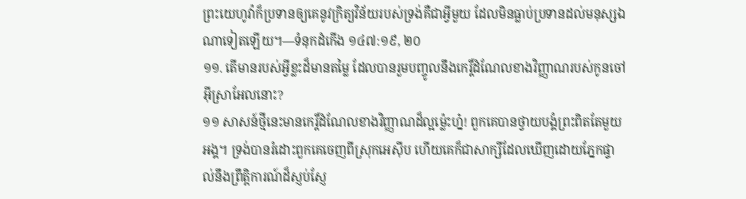ព្រះយេហូវ៉ាក៏ប្រទានឲ្យគេនូវក្រិត្យវិន័យរបស់ទ្រង់គឺជាអ្វីមួយ ដែលមិនធ្លាប់ប្រទានដល់មនុស្សឯណាទៀតឡើយ។—ទំនុកដំកើង ១៤៧:១៩, ២០
១១. តើមានរបស់អ្វីខ្លះដ៏មានតម្លៃ ដែលបានរួមបញ្ចូលនឹងកេរ្ដិ៍ដំណែលខាងវិញ្ញាណរបស់កូនចៅអ៊ីស្រាអែលនោះ?
១១ សាសន៍ថ្មីនេះមានកេរ្ដិ៍ដំណែលខាងវិញ្ញាណដ៏ល្អម្ល៉េះហ្ន៎! ពួកគេបានថ្វាយបង្គំព្រះពិតតែមួយអង្គ។ ទ្រង់បានរំដោះពួកគេចេញពីស្រុកអេស៊ីប ហើយគេក៏ជាសាក្សីដែលឃើញដោយភ្នែកផ្ទាល់នឹងព្រឹត្ដិការណ៍ដ៏ស្ញប់ស្ញែ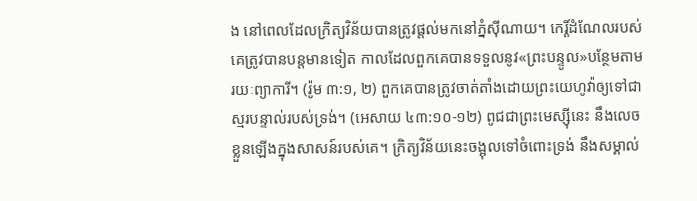ង នៅពេលដែលក្រិត្យវិន័យបានត្រូវផ្ដល់មកនៅភ្នំស៊ីណាយ។ កេរ្ដិ៍ដំណែលរបស់គេត្រូវបានបន្តមានទៀត កាលដែលពួកគេបានទទួលនូវ«ព្រះបន្ទូល»បន្ថែមតាមរយៈព្យាការី។ (រ៉ូម ៣:១, ២) ពួកគេបានត្រូវចាត់តាំងដោយព្រះយេហូវ៉ាឲ្យទៅជាស្មរបន្ទាល់របស់ទ្រង់។ (អេសាយ ៤៣:១០-១២) ពូជជាព្រះមេស្ស៊ីនេះ នឹងលេចខ្លួនឡើងក្នុងសាសន៍របស់គេ។ ក្រិត្យវិន័យនេះចង្អុលទៅចំពោះទ្រង់ នឹងសម្គាល់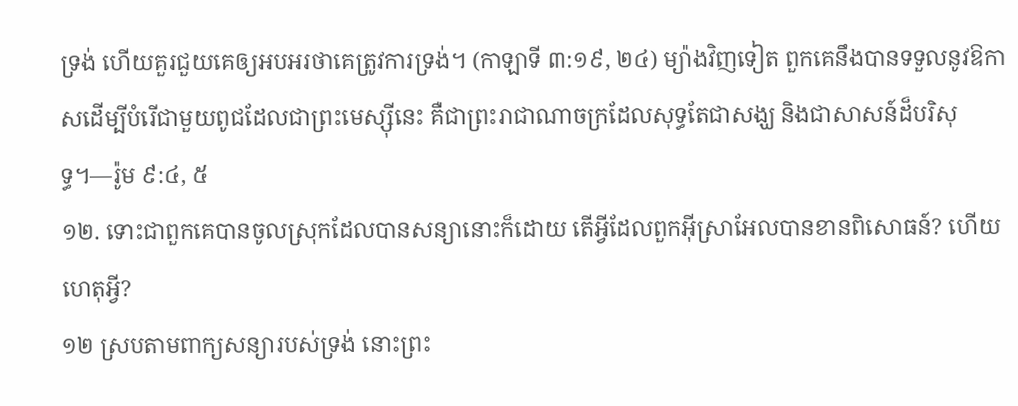ទ្រង់ ហើយគួរជួយគេឲ្យអបអរថាគេត្រូវការទ្រង់។ (កាឡាទី ៣:១៩, ២៤) ម្យ៉ាងវិញទៀត ពួកគេនឹងបានទទួលនូវឱកាសដើម្បីបំរើជាមួយពូជដែលជាព្រះមេស្ស៊ីនេះ គឺជាព្រះរាជាណាចក្រដែលសុទ្ធតែជាសង្ឃ និងជាសាសន៍ដ៏បរិសុទ្ធ។—រ៉ូម ៩:៤, ៥
១២. ទោះជាពួកគេបានចូលស្រុកដែលបានសន្យានោះក៏ដោយ តើអ្វីដែលពួកអ៊ីស្រាអែលបានខានពិសោធន៍? ហើយហេតុអ្វី?
១២ ស្របតាមពាក្យសន្យារបស់ទ្រង់ នោះព្រះ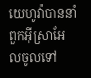យេហូវ៉ាបាននាំពួកអ៊ីស្រាអែលចូលទៅ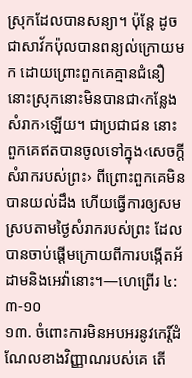ស្រុកដែលបានសន្យា។ ប៉ុន្តែ ដូចជាសាវ័កប៉ុលបានពន្យល់ក្រោយមក ដោយព្រោះពួកគេគ្មានជំនឿ នោះស្រុកនោះមិនបានជា‹កន្លែងសំរាក›ឡើយ។ ជាប្រជាជន នោះពួកគេឥតបានចូលទៅក្នុង‹សេចក្ដីសំរាករបស់ព្រះ› ពីព្រោះពួកគេមិនបានយល់ដឹង ហើយធ្វើការឲ្យសមស្របតាមថ្ងៃសំរាករបស់ព្រះ ដែលបានចាប់ផ្ដើមក្រោយពីការបង្កើតអ័ដាមនិងអេវ៉ានោះ។—ហេព្រើរ ៤:៣-១០
១៣. ចំពោះការមិនអបអរនូវកេរ្ដិ៍ដំណែលខាងវិញ្ញាណរបស់គេ តើ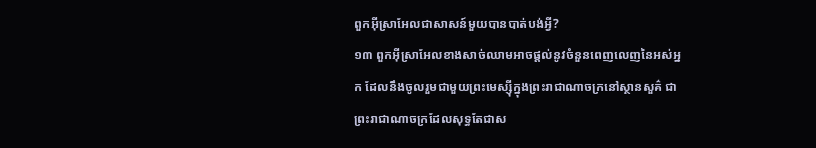ពួកអ៊ីស្រាអែលជាសាសន៍មួយបានបាត់បង់អ្វី?
១៣ ពួកអ៊ីស្រាអែលខាងសាច់ឈាមអាចផ្ដល់នូវចំនួនពេញលេញនៃអស់អ្នក ដែលនឹងចូលរួមជាមួយព្រះមេស្ស៊ីក្នុងព្រះរាជាណាចក្រនៅស្ថានសួគ៌ ជាព្រះរាជាណាចក្រដែលសុទ្ធតែជាស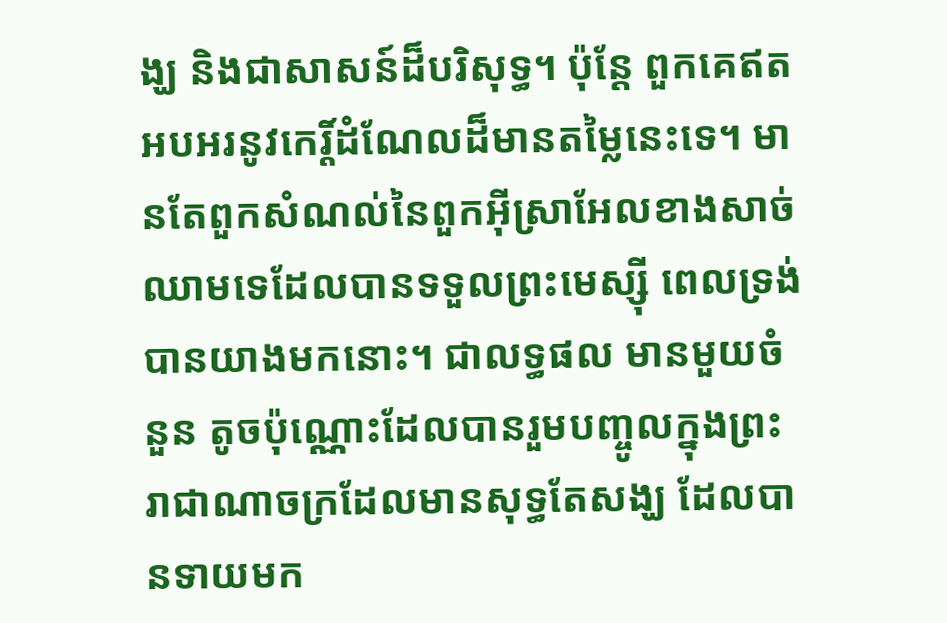ង្ឃ និងជាសាសន៍ដ៏បរិសុទ្ធ។ ប៉ុន្តែ ពួកគេឥតអបអរនូវកេរ្ដិ៍ដំណែលដ៏មានតម្លៃនេះទេ។ មានតែពួកសំណល់នៃពួកអ៊ីស្រាអែលខាងសាច់ឈាមទេដែលបានទទួលព្រះមេស្ស៊ី ពេលទ្រង់បានយាងមកនោះ។ ជាលទ្ធផល មានមួយចំនួន តូចប៉ុណ្ណោះដែលបានរួមបញ្ចូលក្នុងព្រះរាជាណាចក្រដែលមានសុទ្ធតែសង្ឃ ដែលបានទាយមក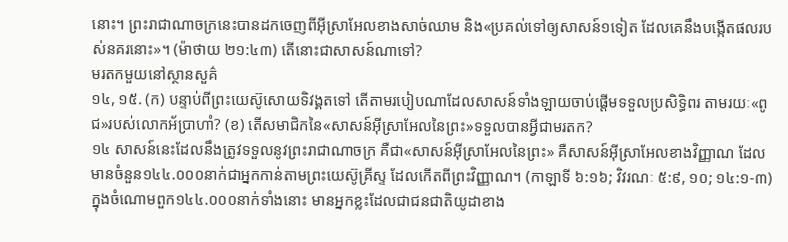នោះ។ ព្រះរាជាណាចក្រនេះបានដកចេញពីអ៊ីស្រាអែលខាងសាច់ឈាម និង«ប្រគល់ទៅឲ្យសាសន៍១ទៀត ដែលគេនឹងបង្កើតផលរបស់នគរនោះ»។ (ម៉ាថាយ ២១:៤៣) តើនោះជាសាសន៍ណាទៅ?
មរតកមួយនៅស្ថានសួគ៌
១៤, ១៥. (ក) បន្ទាប់ពីព្រះយេស៊ូសោយទិវង្គតទៅ តើតាមរបៀបណាដែលសាសន៍ទាំងឡាយចាប់ផ្ដើមទទួលប្រសិទ្ធិពរ តាមរយៈ«ពូជ»របស់លោកអ័ប្រាហាំ? (ខ) តើសមាជិកនៃ«សាសន៍អ៊ីស្រាអែលនៃព្រះ»ទទួលបានអ្វីជាមរតក?
១៤ សាសន៍នេះដែលនឹងត្រូវទទួលនូវព្រះរាជាណាចក្រ គឺជា«សាសន៍អ៊ីស្រាអែលនៃព្រះ» គឺសាសន៍អ៊ីស្រាអែលខាងវិញ្ញាណ ដែលមានចំនួន១៤៤.០០០នាក់ជាអ្នកកាន់តាមព្រះយេស៊ូគ្រីស្ទ ដែលកើតពីព្រះវិញ្ញាណ។ (កាឡាទី ៦:១៦; វិវរណៈ ៥:៩, ១០; ១៤:១-៣) ក្នុងចំណោមពួក១៤៤.០០០នាក់ទាំងនោះ មានអ្នកខ្លះដែលជាជនជាតិយូដាខាង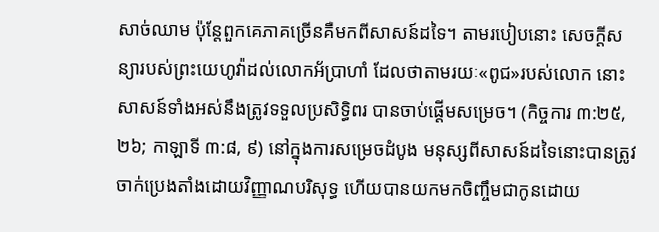សាច់ឈាម ប៉ុន្តែពួកគេភាគច្រើនគឺមកពីសាសន៍ដទៃ។ តាមរបៀបនោះ សេចក្ដីសន្យារបស់ព្រះយេហូវ៉ាដល់លោកអ័ប្រាហាំ ដែលថាតាមរយៈ«ពូជ»របស់លោក នោះសាសន៍ទាំងអស់នឹងត្រូវទទួលប្រសិទ្ធិពរ បានចាប់ផ្ដើមសម្រេច។ (កិច្ចការ ៣:២៥, ២៦; កាឡាទី ៣:៨, ៩) នៅក្នុងការសម្រេចដំបូង មនុស្សពីសាសន៍ដទៃនោះបានត្រូវចាក់ប្រេងតាំងដោយវិញ្ញាណបរិសុទ្ធ ហើយបានយកមកចិញ្ចឹមជាកូនដោយ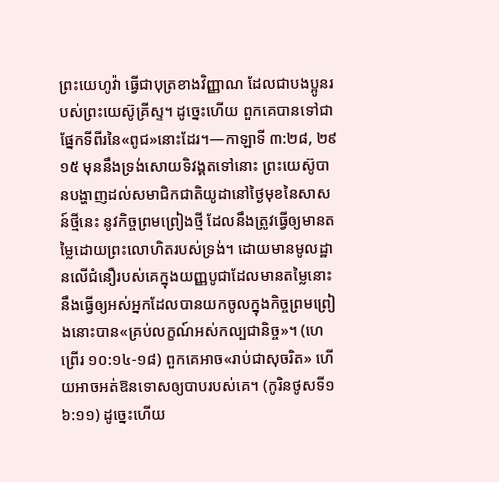ព្រះយេហូវ៉ា ធ្វើជាបុត្រខាងវិញ្ញាណ ដែលជាបងប្អូនរបស់ព្រះយេស៊ូគ្រីស្ទ។ ដូច្នេះហើយ ពួកគេបានទៅជាផ្នែកទីពីរនៃ«ពូជ»នោះដែរ។—កាឡាទី ៣:២៨, ២៩
១៥ មុននឹងទ្រង់សោយទិវង្គតទៅនោះ ព្រះយេស៊ូបានបង្ហាញដល់សមាជិកជាតិយូដានៅថ្ងៃមុខនៃសាសន៍ថ្មីនេះ នូវកិច្ចព្រមព្រៀងថ្មី ដែលនឹងត្រូវធ្វើឲ្យមានតម្លៃដោយព្រះលោហិតរបស់ទ្រង់។ ដោយមានមូលដ្ឋានលើជំនឿរបស់គេក្នុងយញ្ញបូជាដែលមានតម្លៃនោះ នឹងធ្វើឲ្យអស់អ្នកដែលបានយកចូលក្នុងកិច្ចព្រមព្រៀងនោះបាន«គ្រប់លក្ខណ៍អស់កល្បជានិច្ច»។ (ហេព្រើរ ១០:១៤-១៨) ពួកគេអាច«រាប់ជាសុចរិត» ហើយអាចអត់ឱនទោសឲ្យបាបរបស់គេ។ (កូរិនថូសទី១ ៦:១១) ដូច្នេះហើយ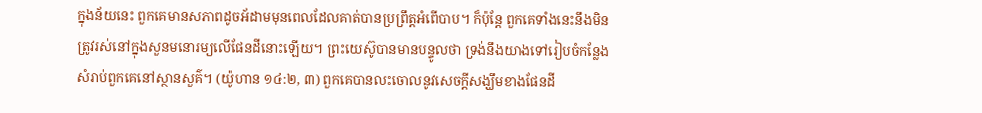ក្នុងន័យនេះ ពួកគេមានសភាពដូចអ័ដាមមុនពេលដែលគាត់បានប្រព្រឹត្តអំពើបាប។ ក៏ប៉ុន្តែ ពួកគេទាំងនេះនឹងមិនត្រូវរស់នៅក្នុងសួនមនោរម្យលើផែនដីនោះឡើយ។ ព្រះយេស៊ូបានមានបន្ទូលថា ទ្រង់នឹងយាងទៅរៀបចំកន្លែងសំរាប់ពួកគេនៅស្ថានសួគ៌។ (យ៉ូហាន ១៤:២, ៣) ពួកគេបានលះចោលនូវសេចក្ដីសង្ឃឹមខាងផែនដី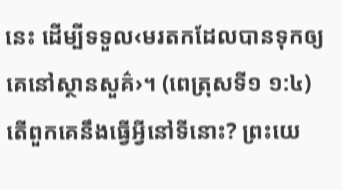នេះ ដើម្បីទទួល‹មរតកដែលបានទុកឲ្យគេនៅស្ថានសួគ៌›។ (ពេត្រុសទី១ ១:៤) តើពួកគេនឹងធ្វើអ្វីនៅទីនោះ? ព្រះយេ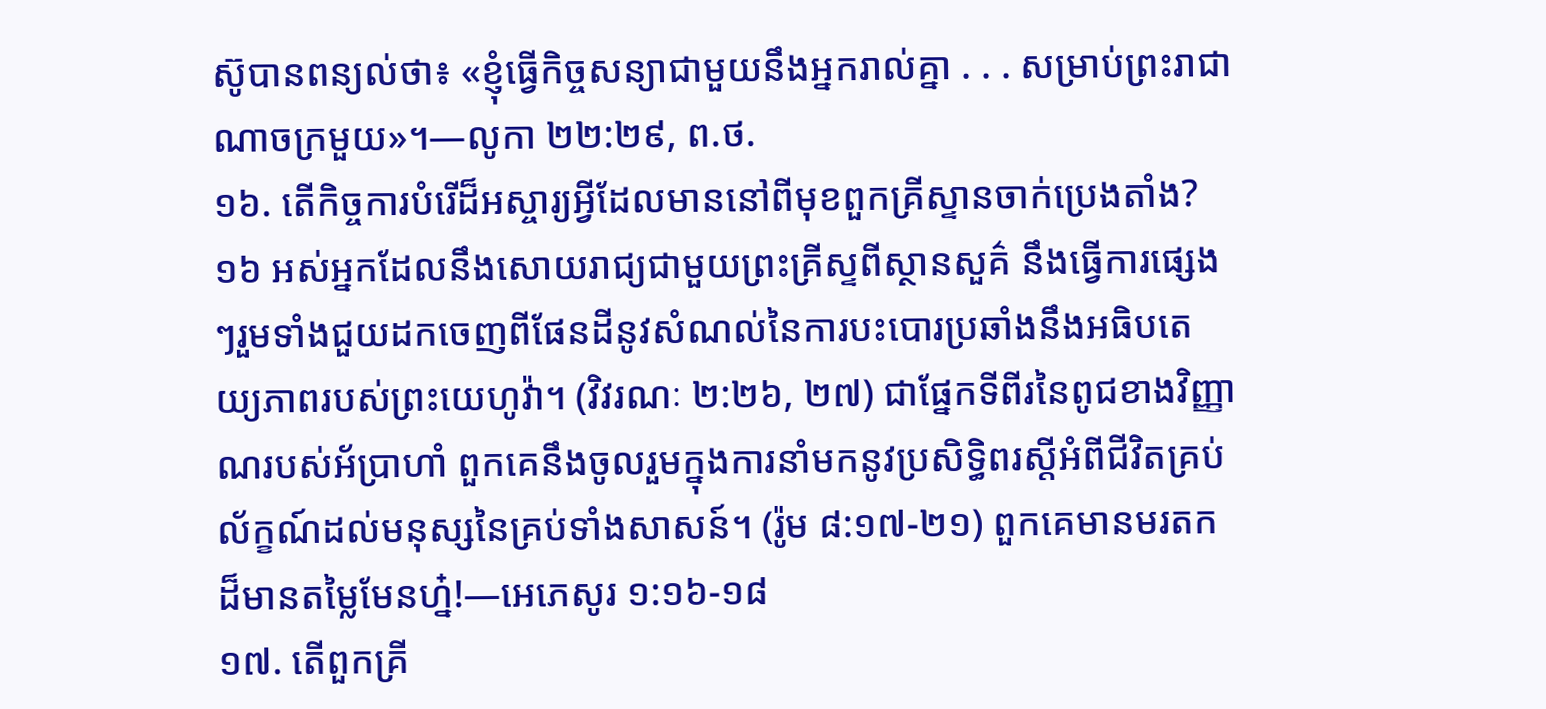ស៊ូបានពន្យល់ថា៖ «ខ្ញុំធ្វើកិច្ចសន្យាជាមួយនឹងអ្នករាល់គ្នា . . . សម្រាប់ព្រះរាជាណាចក្រមួយ»។—លូកា ២២:២៩, ព.ថ.
១៦. តើកិច្ចការបំរើដ៏អស្ចារ្យអ្វីដែលមាននៅពីមុខពួកគ្រីស្ទានចាក់ប្រេងតាំង?
១៦ អស់អ្នកដែលនឹងសោយរាជ្យជាមួយព្រះគ្រីស្ទពីស្ថានសួគ៌ នឹងធ្វើការផ្សេងៗរួមទាំងជួយដកចេញពីផែនដីនូវសំណល់នៃការបះបោរប្រឆាំងនឹងអធិបតេយ្យភាពរបស់ព្រះយេហូវ៉ា។ (វិវរណៈ ២:២៦, ២៧) ជាផ្នែកទីពីរនៃពូជខាងវិញ្ញាណរបស់អ័ប្រាហាំ ពួកគេនឹងចូលរួមក្នុងការនាំមកនូវប្រសិទ្ធិពរស្តីអំពីជីវិតគ្រប់ល័ក្ខណ៍ដល់មនុស្សនៃគ្រប់ទាំងសាសន៍។ (រ៉ូម ៨:១៧-២១) ពួកគេមានមរតកដ៏មានតម្លៃមែនហ្ន៎!—អេភេសូរ ១:១៦-១៨
១៧. តើពួកគ្រី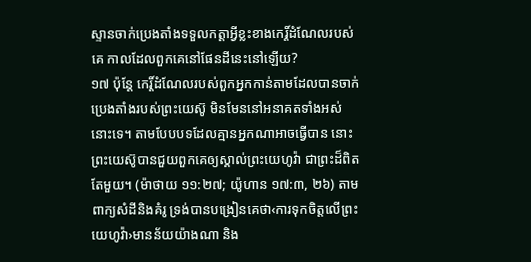ស្ទានចាក់ប្រេងតាំងទទួលកត្ដាអ្វីខ្លះខាងកេរ្ដិ៍ដំណែលរបស់គេ កាលដែលពួកគេនៅផែនដីនេះនៅឡើយ?
១៧ ប៉ុន្តែ កេរ្ដិ៍ដំណែលរបស់ពួកអ្នកកាន់តាមដែលបានចាក់ប្រេងតាំងរបស់ព្រះយេស៊ូ មិនមែននៅអនាគតទាំងអស់នោះទេ។ តាមបែបបទដែលគ្មានអ្នកណាអាចធ្វើបាន នោះព្រះយេស៊ូបានជួយពួកគេឲ្យស្គាល់ព្រះយេហូវ៉ា ជាព្រះដ៏ពិតតែមួយ។ (ម៉ាថាយ ១១:២៧; យ៉ូហាន ១៧:៣, ២៦) តាមពាក្យសំដីនិងគំរូ ទ្រង់បានបង្រៀនគេថា‹ការទុកចិត្តលើព្រះយេហូវ៉ា›មានន័យយ៉ាងណា និង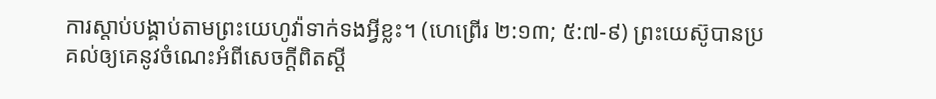ការស្ដាប់បង្គាប់តាមព្រះយេហូវ៉ាទាក់ទងអ្វីខ្លះ។ (ហេព្រើរ ២:១៣; ៥:៧-៩) ព្រះយេស៊ូបានប្រគល់ឲ្យគេនូវចំណេះអំពីសេចក្ដីពិតស្តី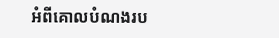អំពីគោលបំណងរប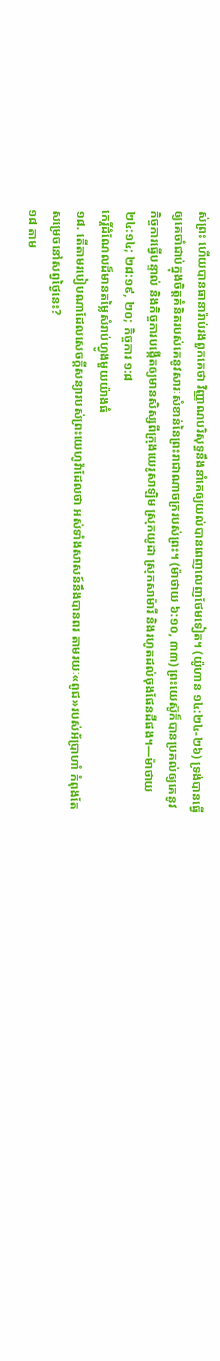ស់ព្រះ ហើយបានធានារ៉ាប់រងពួកគេថា វិញ្ញាណបរិសុទ្ធនឹងនាំគេឲ្យយល់បានពេញលេញថែមទៀត។ (យ៉ូហាន ១៤:២៤-២៦) ទ្រង់បានធ្វើឲ្យគេចាំជាប់ក្នុងចិត្តគំនិតរបស់គេនូវសារៈសំខាន់នៃព្រះរាជាណាចក្ររបស់ព្រះ។ (ម៉ាថាយ ៦:១០, ៣៣) ព្រះយេស៊ូក៏បានប្រគល់ឲ្យគេនូវកិច្ចការធ្វើបន្ទាល់ និងកិច្ចការបង្កើតឲ្យមានសិស្សពីក្រុងយេរូសាឡិម ស្រុកយូដា ស្រុកសាម៉ារី និងរហូតដល់ចុងផែនដីផង។—ម៉ាថាយ ២៤:១៤; ២៨:១៩, ២០; កិច្ចការ ១:៨
កេរ្ដិ៍ដំណែលដ៏មានតម្លៃសំរាប់ហ្វូងមួយយ៉ាងធំ
១៨. តើតាមរបៀបណាដែលសេចក្ដីសន្យារបស់ព្រះយេហូវ៉ាដែលថា អស់ទាំងសាសន៍នឹងបានពរ តាមរយៈ«ពូជ»របស់អ័ប្រាហាំ កំពុងតែសម្រេចនៅសព្វថ្ងៃនេះ?
១៨ តាម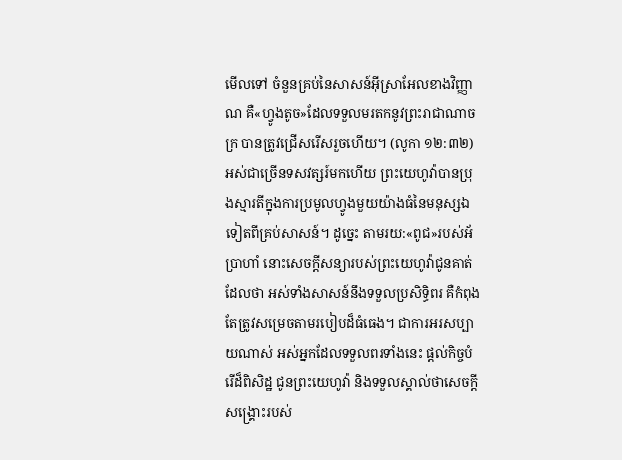មើលទៅ ចំនួនគ្រប់នៃសាសន៍អ៊ីស្រាអែលខាងវិញ្ញាណ គឺ«ហ្វូងតូច»ដែលទទួលមរតកនូវព្រះរាជាណាចក្រ បានត្រូវជ្រើសរើសរួចហើយ។ (លូកា ១២:៣២) អស់ជាច្រើនទសវត្សរ៍មកហើយ ព្រះយេហូវ៉ាបានប្រុងស្មារតីក្នុងការប្រមូលហ្វូងមួយយ៉ាងធំនៃមនុស្សឯទៀតពីគ្រប់សាសន៍។ ដូច្នេះ តាមរយ:«ពូជ»របស់អ័ប្រាហាំ នោះសេចក្ដីសន្យារបស់ព្រះយេហូវ៉ាជូនគាត់ដែលថា អស់ទាំងសាសន៍នឹងទទួលប្រសិទ្ធិពរ គឺកំពុងតែត្រូវសម្រេចតាមរបៀបដ៏ធំធេង។ ជាការអរសប្បាយណាស់ អស់អ្នកដែលទទួលពរទាំងនេះ ផ្ដល់កិច្ចបំរើដ៏ពិសិដ្ឋ ជូនព្រះយេហូវ៉ា និងទទួលស្គាល់ថាសេចក្ដីសង្គ្រោះរបស់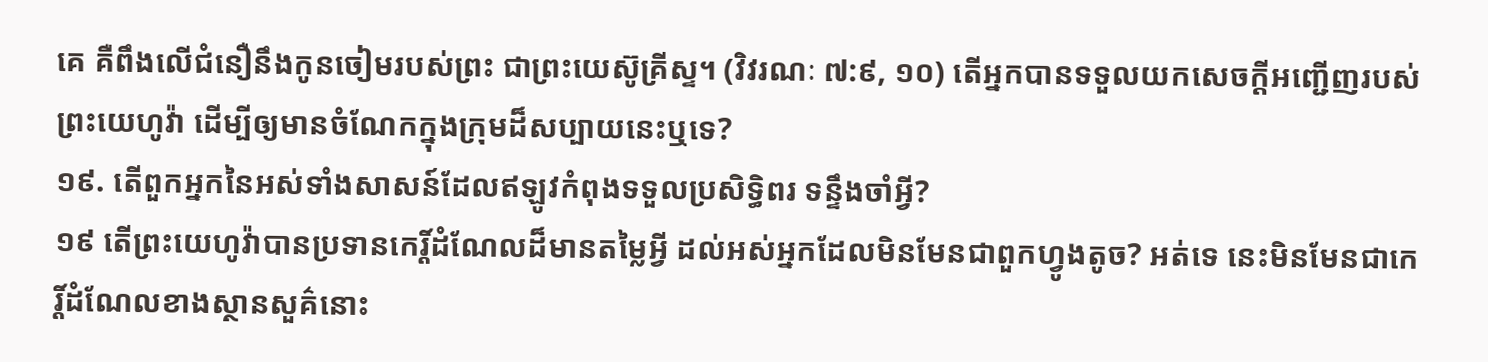គេ គឺពឹងលើជំនឿនឹងកូនចៀមរបស់ព្រះ ជាព្រះយេស៊ូគ្រីស្ទ។ (វិវរណៈ ៧:៩, ១០) តើអ្នកបានទទួលយកសេចក្ដីអញ្ជើញរបស់ព្រះយេហូវ៉ា ដើម្បីឲ្យមានចំណែកក្នុងក្រុមដ៏សប្បាយនេះឬទេ?
១៩. តើពួកអ្នកនៃអស់ទាំងសាសន៍ដែលឥឡូវកំពុងទទួលប្រសិទ្ធិពរ ទន្ទឹងចាំអ្វី?
១៩ តើព្រះយេហូវ៉ាបានប្រទានកេរ្ដិ៍ដំណែលដ៏មានតម្លៃអ្វី ដល់អស់អ្នកដែលមិនមែនជាពួកហ្វូងតូច? អត់ទេ នេះមិនមែនជាកេរ្ដិ៍ដំណែលខាងស្ថានសួគ៌នោះ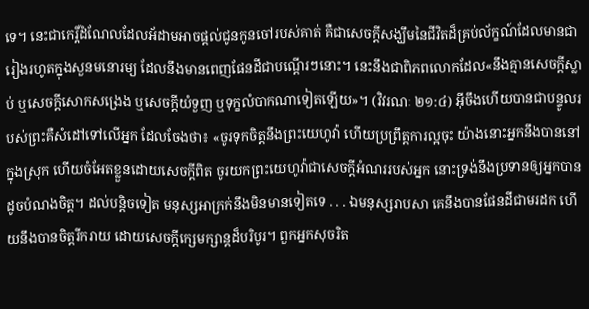ទេ។ នេះជាកេរ្ដិ៍ដំណែលដែលអ័ដាមអាចផ្ដល់ជូនកូនចៅរបស់គាត់ គឺជាសេចក្ដីសង្ឃឹមនៃជីវិតដ៏គ្រប់ល័ក្ខណ៍ដែលមានជារៀងរហូតក្នុងសួនមនោរម្យ ដែលនឹងមានពេញផែនដីជាបណ្ដើរៗនោះ។ នេះនឹងជាពិភពលោកដែល«នឹងគ្មានសេចក្ដីស្លាប់ ឬសេចក្ដីសោកសង្រេង ឬសេចក្ដីយំទួញ ឬទុក្ខលំបាកណាទៀតឡើយ»។ (វិវរណៈ ២១:៤) អ៊ីចឹងហើយបានជាបន្ទូលរបស់ព្រះគឺសំដៅទៅលើអ្នក ដែលចែងថា៖ «ចូរទុកចិត្តនឹងព្រះយេហូវ៉ា ហើយប្រព្រឹត្តការល្អចុះ យ៉ាងនោះអ្នកនឹងបាននៅក្នុងស្រុក ហើយចំអែតខ្លួនដោយសេចក្ដីពិត ចូរយកព្រះយេហូវ៉ាជាសេចក្ដីអំណររបស់អ្នក នោះទ្រង់នឹងប្រទានឲ្យអ្នកបានដូចបំណងចិត្ត។ ដល់បន្ដិចទៀត មនុស្សអាក្រក់នឹងមិនមានទៀតទេ . . . ឯមនុស្សរាបសា គេនឹងបានផែនដីជាមរដក ហើយនឹងបានចិត្តរីករាយ ដោយសេចក្ដីក្សេមក្សាន្តដ៏បរិបូរ។ ពួកអ្នកសុចរិត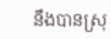នឹងបានស្រុ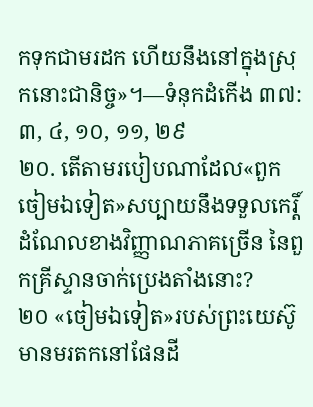កទុកជាមរដក ហើយនឹងនៅក្នុងស្រុកនោះជានិច្ច»។—ទំនុកដំកើង ៣៧:៣, ៤, ១០, ១១, ២៩
២០. តើតាមរបៀបណាដែល«ពួកចៀមឯទៀត»សប្បាយនឹងទទួលកេរ្ដិ៍ដំណែលខាងវិញ្ញាណភាគច្រើន នៃពួកគ្រីស្ទានចាក់ប្រេងតាំងនោះ?
២០ «ចៀមឯទៀត»របស់ព្រះយេស៊ូ មានមរតកនៅផែនដី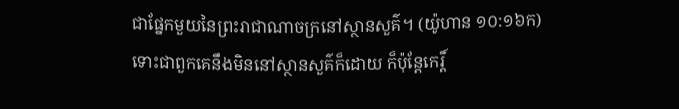ជាផ្នែកមួយនៃព្រះរាជាណាចក្រនៅស្ថានសួគ៌។ (យ៉ូហាន ១០:១៦ក) ទោះជាពួកគេនឹងមិននៅស្ថានសួគ៌ក៏ដោយ ក៏ប៉ុន្តែកេរ្ដិ៍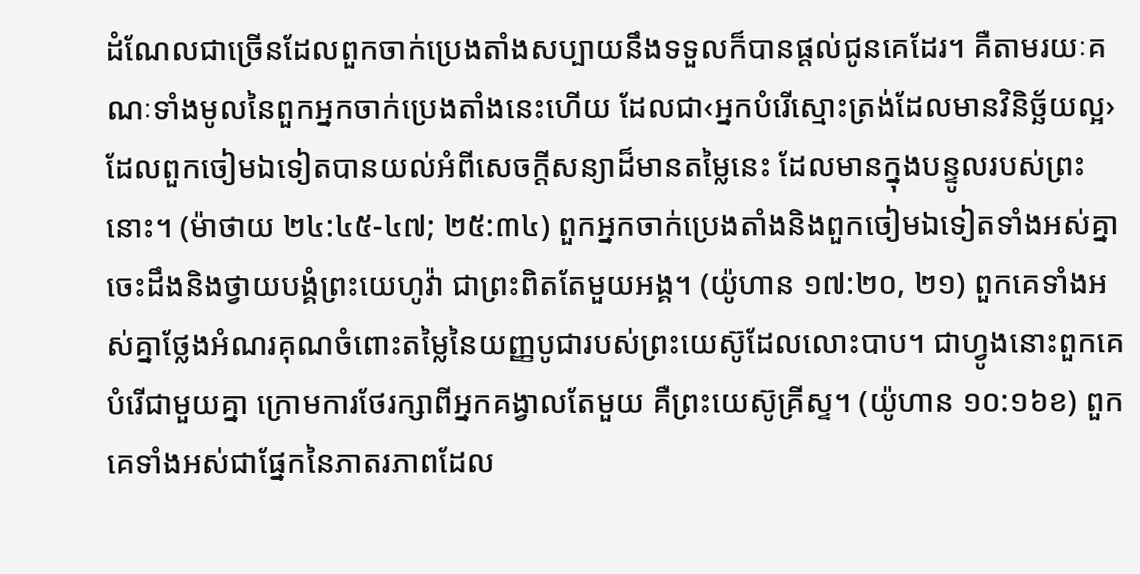ដំណែលជាច្រើនដែលពួកចាក់ប្រេងតាំងសប្បាយនឹងទទួលក៏បានផ្ដល់ជូនគេដែរ។ គឺតាមរយៈគណៈទាំងមូលនៃពួកអ្នកចាក់ប្រេងតាំងនេះហើយ ដែលជា‹អ្នកបំរើស្មោះត្រង់ដែលមានវិនិច្ឆ័យល្អ› ដែលពួកចៀមឯទៀតបានយល់អំពីសេចក្ដីសន្យាដ៏មានតម្លៃនេះ ដែលមានក្នុងបន្ទូលរបស់ព្រះនោះ។ (ម៉ាថាយ ២៤:៤៥-៤៧; ២៥:៣៤) ពួកអ្នកចាក់ប្រេងតាំងនិងពួកចៀមឯទៀតទាំងអស់គ្នាចេះដឹងនិងថ្វាយបង្គំព្រះយេហូវ៉ា ជាព្រះពិតតែមួយអង្គ។ (យ៉ូហាន ១៧:២០, ២១) ពួកគេទាំងអស់គ្នាថ្លែងអំណរគុណចំពោះតម្លៃនៃយញ្ញបូជារបស់ព្រះយេស៊ូដែលលោះបាប។ ជាហ្វូងនោះពួកគេបំរើជាមួយគ្នា ក្រោមការថែរក្សាពីអ្នកគង្វាលតែមួយ គឺព្រះយេស៊ូគ្រីស្ទ។ (យ៉ូហាន ១០:១៦ខ) ពួកគេទាំងអស់ជាផ្នែកនៃភាតរភាពដែល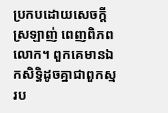ប្រកបដោយសេចក្ដីស្រឡាញ់ ពេញពិភពលោក។ ពួកគេមានឯកសិទ្ធិដូចគ្នាជាពួកស្មរប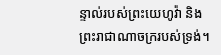ន្ទាល់របស់ព្រះយេហូវ៉ា និងព្រះរាជាណាចក្ររបស់ទ្រង់។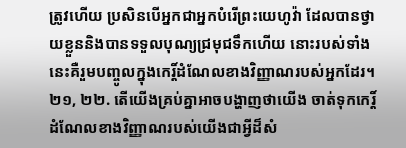ត្រូវហើយ ប្រសិនបើអ្នកជាអ្នកបំរើព្រះយេហូវ៉ា ដែលបានថ្វាយខ្លួននិងបានទទួលបុណ្យជ្រមុជទឹកហើយ នោះរបស់ទាំងនេះគឺរួមបញ្ចូលក្នុងកេរ្ដិ៍ដំណែលខាងវិញ្ញាណរបស់អ្នកដែរ។
២១, ២២. តើយើងគ្រប់គ្នាអាចបង្ហាញថាយើង ចាត់ទុកកេរ្ដិ៍ដំណែលខាងវិញ្ញាណរបស់យើងជាអ្វីដ៏សំ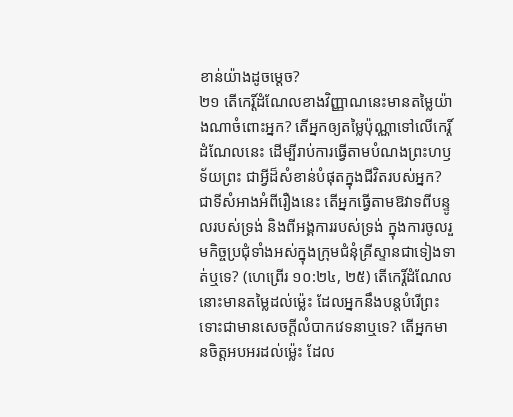ខាន់យ៉ាងដូចម្ដេច?
២១ តើកេរ្ដិ៍ដំណែលខាងវិញ្ញាណនេះមានតម្លៃយ៉ាងណាចំពោះអ្នក? តើអ្នកឲ្យតម្លៃប៉ុណ្ណាទៅលើកេរ្ដិ៍ដំណែលនេះ ដើម្បីរាប់ការធ្វើតាមបំណងព្រះហឫទ័យព្រះ ជាអ្វីដ៏សំខាន់បំផុតក្នុងជីវិតរបស់អ្នក? ជាទីសំអាងអំពីរឿងនេះ តើអ្នកធ្វើតាមឱវាទពីបន្ទូលរបស់ទ្រង់ និងពីអង្គការរបស់ទ្រង់ ក្នុងការចូលរួមកិច្ចប្រជុំទាំងអស់ក្នុងក្រុមជំនុំគ្រីស្ទានជាទៀងទាត់ឬទេ? (ហេព្រើរ ១០:២៤, ២៥) តើកេរ្ដិ៍ដំណែលនោះមានតម្លៃដល់ម្ល៉េះ ដែលអ្នកនឹងបន្តបំរើព្រះទោះជាមានសេចក្ដីលំបាកវេទនាឬទេ? តើអ្នកមានចិត្តអបអរដល់ម្ល៉េះ ដែល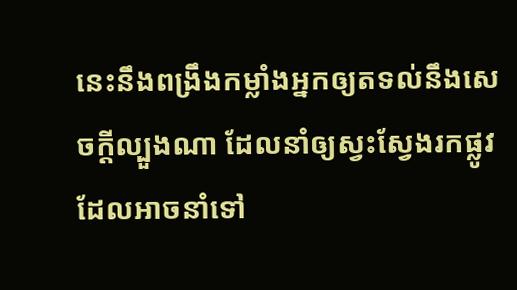នេះនឹងពង្រឹងកម្លាំងអ្នកឲ្យតទល់នឹងសេចក្ដីល្បួងណា ដែលនាំឲ្យស្វះស្វែងរកផ្លូវដែលអាចនាំទៅ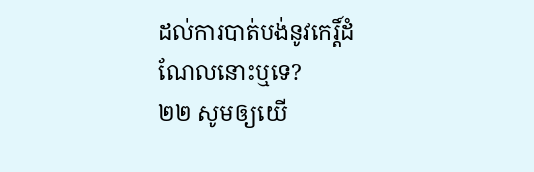ដល់ការបាត់បង់នូវកេរ្ដិ៍ដំណែលនោះឬទេ?
២២ សូមឲ្យយើ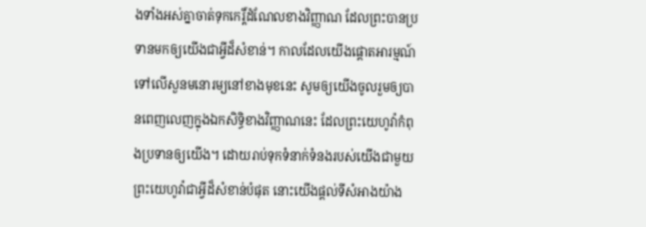ងទាំងអស់គ្នាចាត់ទុកកេរ្ដិ៍ដំណែលខាងវិញ្ញាណ ដែលព្រះបានប្រទានមកឲ្យយើងជាអ្វីដ៏សំខាន់។ កាលដែលយើងផ្ដោតអារម្មណ៍ទៅលើសួនមនោរម្យនៅខាងមុខនេះ សូមឲ្យយើងចូលរួមឲ្យបានពេញលេញក្នុងឯកសិទ្ធិខាងវិញ្ញាណនេះ ដែលព្រះយេហូវ៉ាកំពុងប្រទានឲ្យយើង។ ដោយរាប់ទុកទំនាក់ទំនងរបស់យើងជាមួយព្រះយេហូវ៉ាជាអ្វីដ៏សំខាន់បំផុត នោះយើងផ្ដល់ទីសំអាងយ៉ាង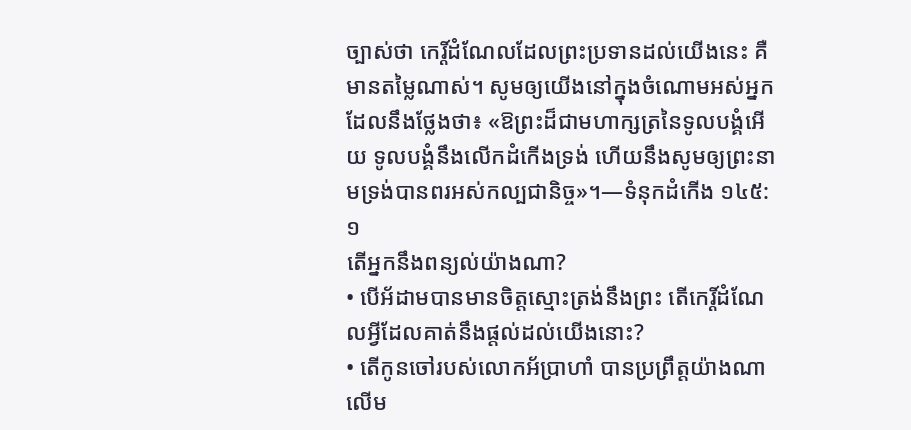ច្បាស់ថា កេរ្ដិ៍ដំណែលដែលព្រះប្រទានដល់យើងនេះ គឺមានតម្លៃណាស់។ សូមឲ្យយើងនៅក្នុងចំណោមអស់អ្នក ដែលនឹងថ្លែងថា៖ «ឱព្រះដ៏ជាមហាក្សត្រនៃទូលបង្គំអើយ ទូលបង្គំនឹងលើកដំកើងទ្រង់ ហើយនឹងសូមឲ្យព្រះនាមទ្រង់បានពរអស់កល្បជានិច្ច»។—ទំនុកដំកើង ១៤៥:១
តើអ្នកនឹងពន្យល់យ៉ាងណា?
• បើអ័ដាមបានមានចិត្តស្មោះត្រង់នឹងព្រះ តើកេរ្ដិ៍ដំណែលអ្វីដែលគាត់នឹងផ្ដល់ដល់យើងនោះ?
• តើកូនចៅរបស់លោកអ័ប្រាហាំ បានប្រព្រឹត្តយ៉ាងណាលើម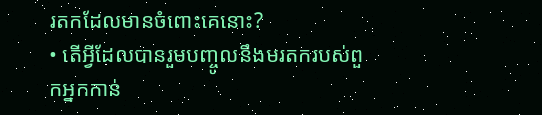រតកដែលមានចំពោះគេនោះ?
• តើអ្វីដែលបានរួមបញ្ចូលនឹងមរតករបស់ពួកអ្នកកាន់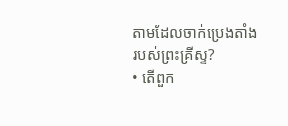តាមដែលចាក់ប្រេងតាំងរបស់ព្រះគ្រីស្ទ?
• តើពួក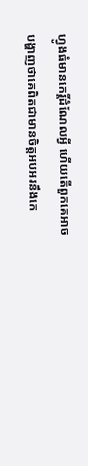ហ្វូងធំមានកេរ្ដិ៍ដំណែលអ្វី ហើយតើពួកគេអាចបង្ហាញថាគេពិតជាមានចិត្តអបអរនឹងកេ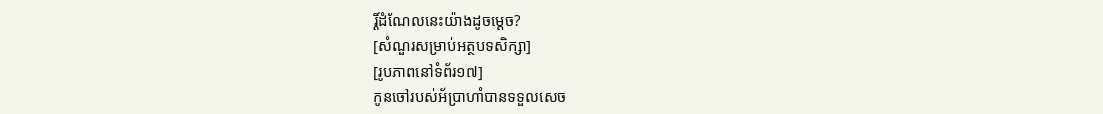រ្ដិ៍ដំណែលនេះយ៉ាងដូចម្ដេច?
[សំណួរសម្រាប់អត្ថបទសិក្សា]
[រូបភាពនៅទំព័រ១៧]
កូនចៅរបស់អ័ប្រាហាំបានទទួលសេច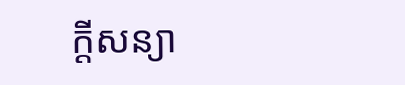ក្ដីសន្យា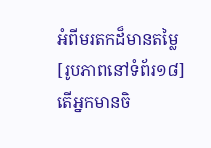អំពីមរតកដ៏មានតម្លៃ
[រូបភាពនៅទំព័រ១៨]
តើអ្នកមានចិ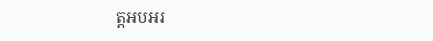ត្តអបអរ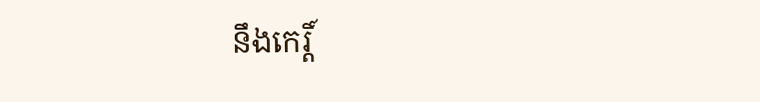នឹងកេរ្ដិ៍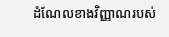ដំណែលខាងវិញ្ញាណរបស់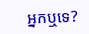អ្នកឬទេ?